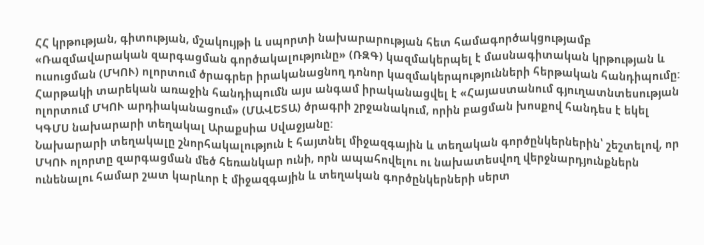ՀՀ կրթության, գիտության, մշակույթի և սպորտի նախարարության հետ համագործակցությամբ «Ռազմավարական զարգացման գործակալությունը» (ՌԶԳ) կազմակերպել է մասնագիտական կրթության և ուսուցման (ՄԿՈՒ) ոլորտում ծրագրեր իրականացնող դոնոր կազմակերպությունների հերթական հանդիպումը:
Հարթակի տարեկան առաջին հանդիպումն այս անգամ իրականացվել է «Հայաստանում գյուղատնտեսության ոլորտում ՄԿՈՒ արդիականացում» (ՄԱՎԵՏԱ) ծրագրի շրջանակում, որին բացման խոսքով հանդես է եկել ԿԳՄՍ նախարարի տեղակալ Արաքսիա Սվաջյանը:
Նախարարի տեղակալը շնորհակալություն է հայտնել միջազգային և տեղական գործընկերներին՝ շեշտելով, որ ՄԿՈՒ ոլորտը զարգացման մեծ հեռանկար ունի, որն ապահովելու ու նախատեսվող վերջնարդյունքներն ունենալու համար շատ կարևոր է միջազգային և տեղական գործընկերների սերտ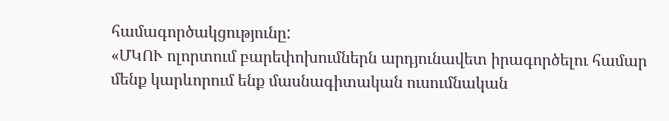համագործակցությունը:
«ՄԿՈՒ ոլորտում բարեփոխումներն արդյունավետ իրագործելու համար մենք կարևորում ենք մասնագիտական ուսումնական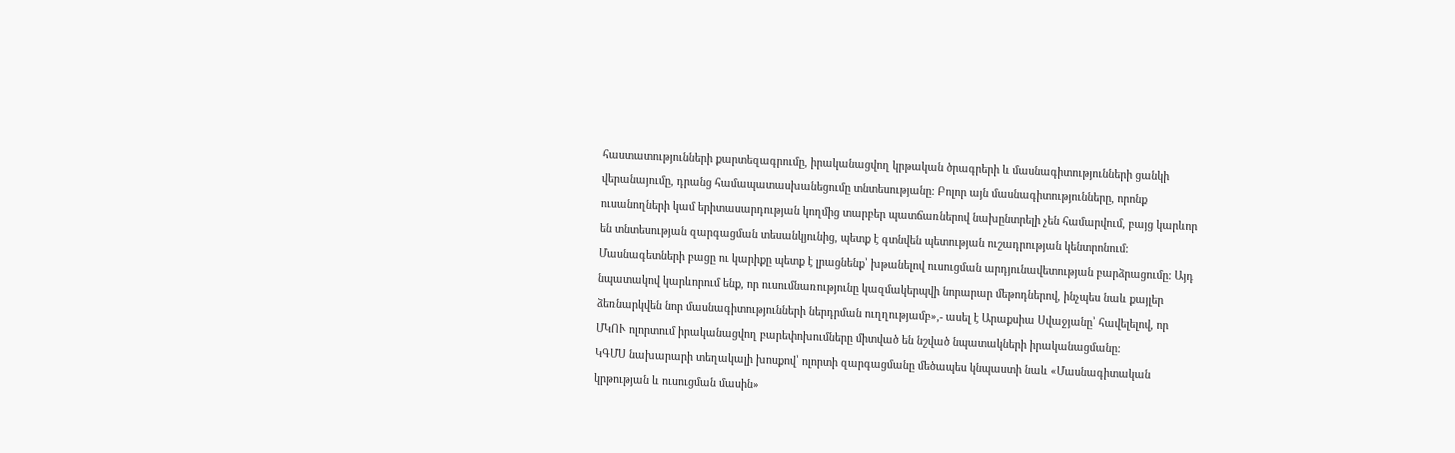հաստատությունների քարտեզագրումը, իրականացվող կրթական ծրագրերի և մասնագիտությունների ցանկի վերանայումը, դրանց համապատասխանեցումը տնտեսությանը: Բոլոր այն մասնագիտությունները, որոնք ուսանողների կամ երիտասարդության կողմից տարբեր պատճառներով նախընտրելի չեն համարվում, բայց կարևոր են տնտեսության զարգացման տեսանկյունից, պետք է գտնվեն պետության ուշադրության կենտրոնում:
Մասնագետների բացը ու կարիքը պետք է լրացնենք՝ խթանելով ուսուցման արդյունավետության բարձրացումը: Այդ նպատակով կարևորում ենք, որ ուսումնառությունը կազմակերպվի նորարար մեթոդներով, ինչպես նաև քայլեր ձեռնարկվեն նոր մասնագիտությունների ներդրման ուղղությամբ»,- ասել է Արաքսիա Սվաջյանը՝ հավելելով, որ ՄԿՈՒ ոլորտում իրականացվող բարեփոխումները միտված են նշված նպատակների իրականացմանը:
ԿԳՄՍ նախարարի տեղակալի խոսքով՝ ոլորտի զարգացմանը մեծապես կնպաստի նաև «Մասնագիտական կրթության և ուսուցման մասին»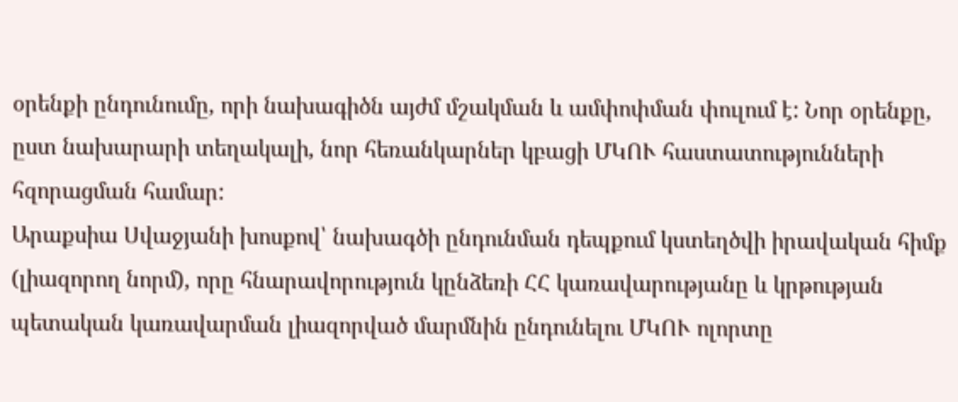օրենքի ընդունումը, որի նախագիծն այժմ մշակման և ամփոփման փուլում է: Նոր օրենքը, ըստ նախարարի տեղակալի, նոր հեռանկարներ կբացի ՄԿՈՒ հաստատությունների հզորացման համար:
Արաքսիա Սվաջյանի խոսքով՝ նախագծի ընդունման դեպքում կստեղծվի իրավական հիմք (լիազորող նորմ), որը հնարավորություն կընձեռի ՀՀ կառավարությանը և կրթության պետական կառավարման լիազորված մարմնին ընդունելու ՄԿՈՒ ոլորտը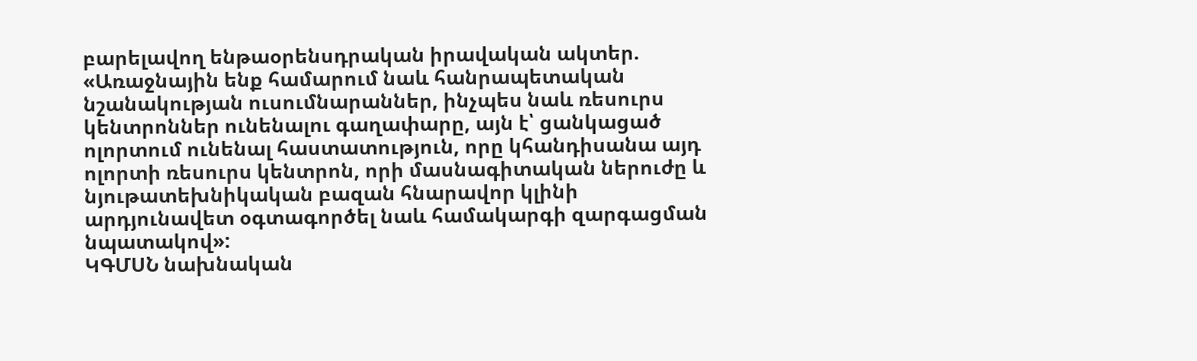բարելավող ենթաօրենսդրական իրավական ակտեր. «Առաջնային ենք համարում նաև հանրապետական նշանակության ուսումնարաններ, ինչպես նաև ռեսուրս կենտրոններ ունենալու գաղափարը, այն է՝ ցանկացած ոլորտում ունենալ հաստատություն, որը կհանդիսանա այդ ոլորտի ռեսուրս կենտրոն, որի մասնագիտական ներուժը և նյութատեխնիկական բազան հնարավոր կլինի արդյունավետ օգտագործել նաև համակարգի զարգացման նպատակով»:
ԿԳՄՍՆ նախնական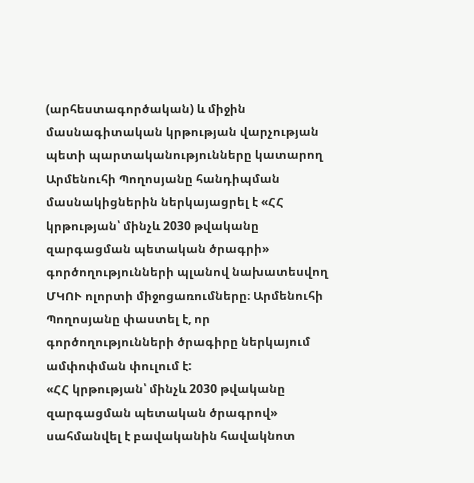(արհեստագործական) և միջին մասնագիտական կրթության վարչության պետի պարտականությունները կատարող Արմենուհի Պողոսյանը հանդիպման մասնակիցներին ներկայացրել է «ՀՀ կրթության՝ մինչև 2030 թվականը զարգացման պետական ծրագրի» գործողությունների պլանով նախատեսվող ՄԿՈՒ ոլորտի միջոցառումները։ Արմենուհի Պողոսյանը փաստել է, որ գործողությունների ծրագիրը ներկայում ամփոփման փուլում է:
«ՀՀ կրթության՝ մինչև 2030 թվականը զարգացման պետական ծրագրով» սահմանվել է բավականին հավակնոտ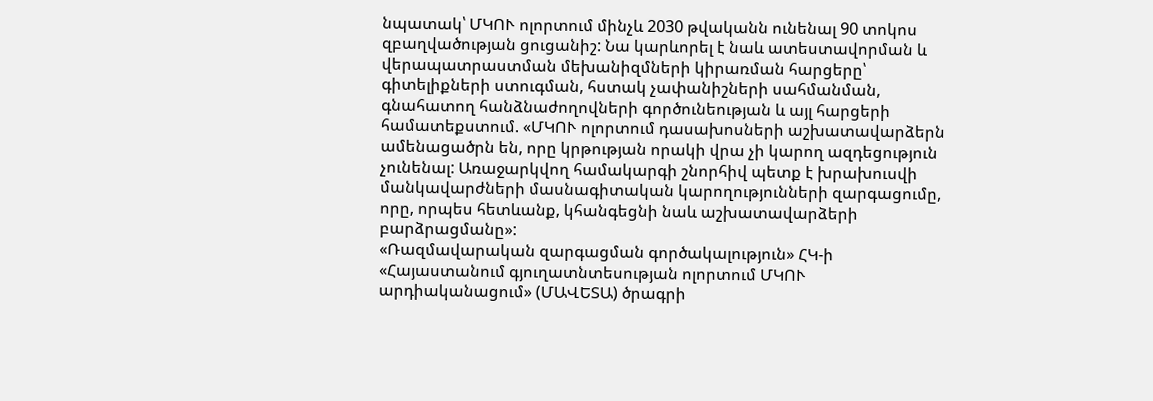նպատակ՝ ՄԿՈՒ ոլորտում մինչև 2030 թվականն ունենալ 90 տոկոս զբաղվածության ցուցանիշ: Նա կարևորել է նաև ատեստավորման և վերապատրաստման մեխանիզմների կիրառման հարցերը՝ գիտելիքների ստուգման, հստակ չափանիշների սահմանման, գնահատող հանձնաժողովների գործունեության և այլ հարցերի համատեքստում. «ՄԿՈՒ ոլորտում դասախոսների աշխատավարձերն ամենացածրն են, որը կրթության որակի վրա չի կարող ազդեցություն չունենալ: Առաջարկվող համակարգի շնորհիվ պետք է խրախուսվի մանկավարժների մասնագիտական կարողությունների զարգացումը, որը, որպես հետևանք, կհանգեցնի նաև աշխատավարձերի բարձրացմանը»:
«Ռազմավարական զարգացման գործակալություն» ՀԿ-ի «Հայաստանում գյուղատնտեսության ոլորտում ՄԿՈՒ արդիականացում» (ՄԱՎԵՏԱ) ծրագրի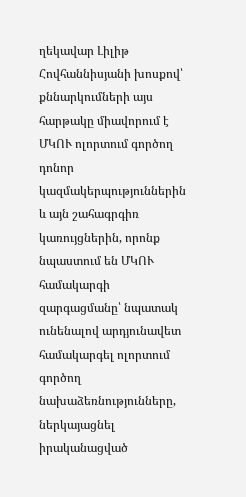ղեկավար Լիլիթ Հովհաննիսյանի խոսքով՝ քննարկումների այս հարթակը միավորում է ՄԿՈՒ ոլորտում գործող դոնոր կազմակերպություններին և այն շահագրգիռ կառույցներին, որոնք նպաստում են ՄԿՈՒ համակարգի զարգացմանը՝ նպատակ ունենալով արդյունավետ համակարգել ոլորտում գործող նախաձեռնությունները, ներկայացնել իրականացված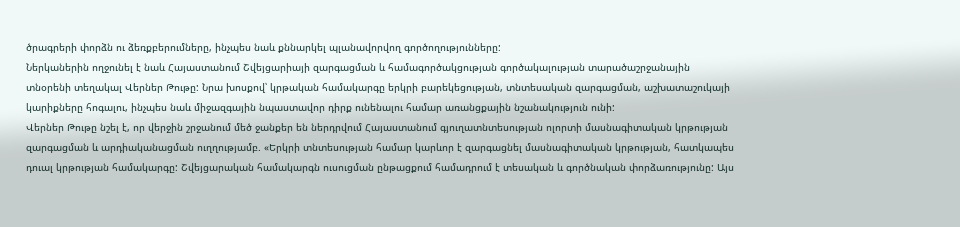ծրագրերի փորձն ու ձեռքբերումները, ինչպես նաև քննարկել պլանավորվող գործողությունները:
Ներկաներին ողջունել է նաև Հայաստանում Շվեյցարիայի զարգացման և համագործակցության գործակալության տարածաշրջանային տնօրենի տեղակալ Վերներ Թութը: Նրա խոսքով՝ կրթական համակարգը երկրի բարեկեցության, տնտեսական զարգացման, աշխատաշուկայի կարիքները հոգալու, ինչպես նաև միջազգային նպաստավոր դիրք ունենալու համար առանցքային նշանակություն ունի:
Վերներ Թութը նշել է, որ վերջին շրջանում մեծ ջանքեր են ներդրվում Հայաստանում գյուղատնտեսության ոլորտի մասնագիտական կրթության զարգացման և արդիականացման ուղղությամբ. «Երկրի տնտեսության համար կարևոր է զարգացնել մասնագիտական կրթության, հատկապես դուալ կրթության համակարգը: Շվեյցարական համակարգն ուսուցման ընթացքում համադրում է տեսական և գործնական փորձառությունը: Այս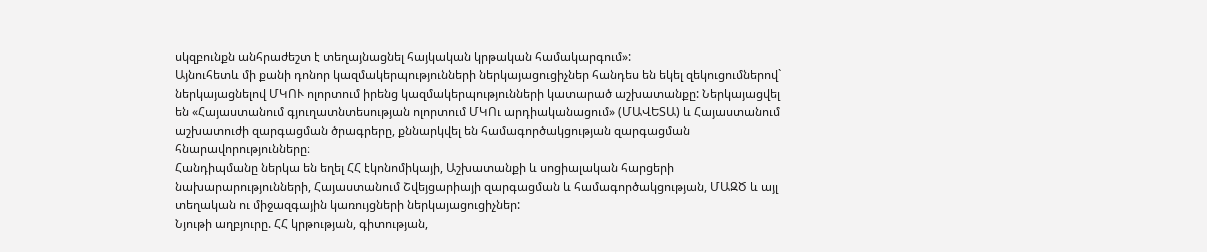սկզբունքն անհրաժեշտ է տեղայնացնել հայկական կրթական համակարգում»:
Այնուհետև մի քանի դոնոր կազմակերպությունների ներկայացուցիչներ հանդես են եկել զեկուցումներով` ներկայացնելով ՄԿՈՒ ոլորտում իրենց կազմակերպությունների կատարած աշխատանքը: Ներկայացվել են «Հայաստանում գյուղատնտեսության ոլորտում ՄԿՈւ արդիականացում» (ՄԱՎԵՏԱ) և Հայաստանում աշխատուժի զարգացման ծրագրերը, քննարկվել են համագործակցության զարգացման հնարավորությունները։
Հանդիպմանը ներկա են եղել ՀՀ էկոնոմիկայի, Աշխատանքի և սոցիալական հարցերի նախարարությունների, Հայաստանում Շվեյցարիայի զարգացման և համագործակցության, ՄԱԶԾ և այլ տեղական ու միջազգային կառույցների ներկայացուցիչներ:
Նյութի աղբյուրը. ՀՀ կրթության, գիտության,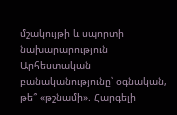մշակույթի և սպորտի նախարարություն
Արհեստական բանականությունը՝ օգնական, թե՞ «թշնամի». Հարգելի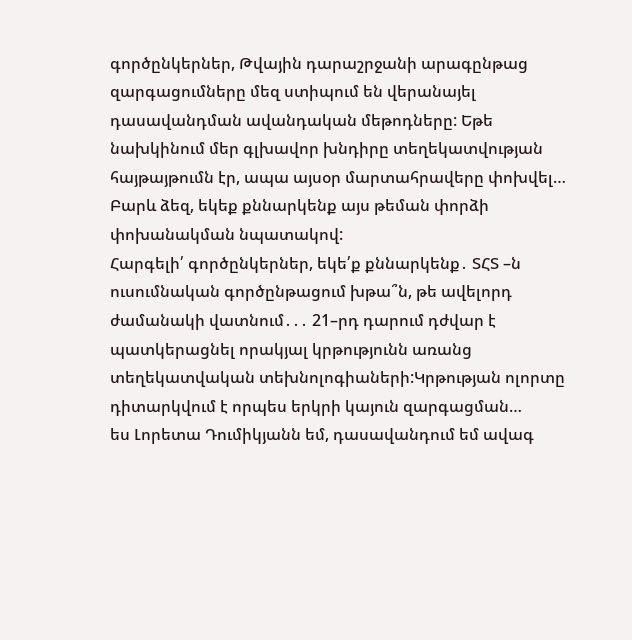գործընկերներ, Թվային դարաշրջանի արագընթաց զարգացումները մեզ ստիպում են վերանայել դասավանդման ավանդական մեթոդները: Եթե նախկինում մեր գլխավոր խնդիրը տեղեկատվության հայթայթումն էր, ապա այսօր մարտահրավերը փոխվել…
Բարև ձեզ, եկեք քննարկենք այս թեման փորձի փոխանակման նպատակով:
Հարգելի՛ գործընկերներ, եկե՛ք քննարկենք․ ՏՀՏ –ն ուսումնական գործընթացում խթա՞ն, թե ավելորդ ժամանակի վատնում․․․ 21–րդ դարում դժվար է պատկերացնել որակյալ կրթությունն առանց տեղեկատվական տեխնոլոգիաների:Կրթության ոլորտը դիտարկվում է որպես երկրի կայուն զարգացման…
ես Լորետա Դումիկյանն եմ, դասավանդում եմ ավագ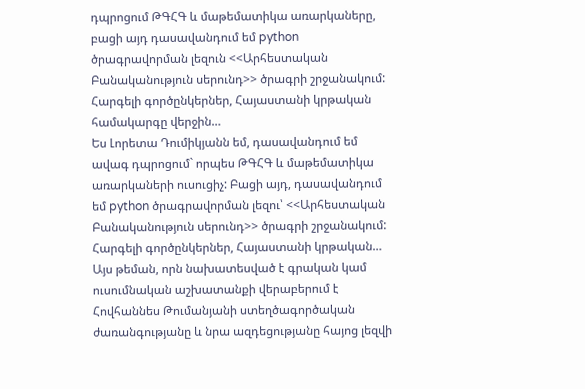դպրոցում ԹԳՀԳ և մաթեմատիկա առարկաները, բացի այդ դասավանդում եմ python ծրագրավորման լեզուն <<Արհեստական Բանականություն սերունդ>> ծրագրի շրջանակում: Հարգելի գործընկերներ, Հայաստանի կրթական համակարգը վերջին…
Ես Լորետա Դումիկյանն եմ, դասավանդում եմ ավագ դպրոցում` որպես ԹԳՀԳ և մաթեմատիկա առարկաների ուսուցիչ: Բացի այդ, դասավանդում եմ python ծրագրավորման լեզու՝ <<Արհեստական Բանականություն սերունդ>> ծրագրի շրջանակում: Հարգելի գործընկերներ, Հայաստանի կրթական…
Այս թեման, որն նախատեսված է գրական կամ ուսումնական աշխատանքի վերաբերում է Հովհաննես Թումանյանի ստեղծագործական ժառանգությանը և նրա ազդեցությանը հայոց լեզվի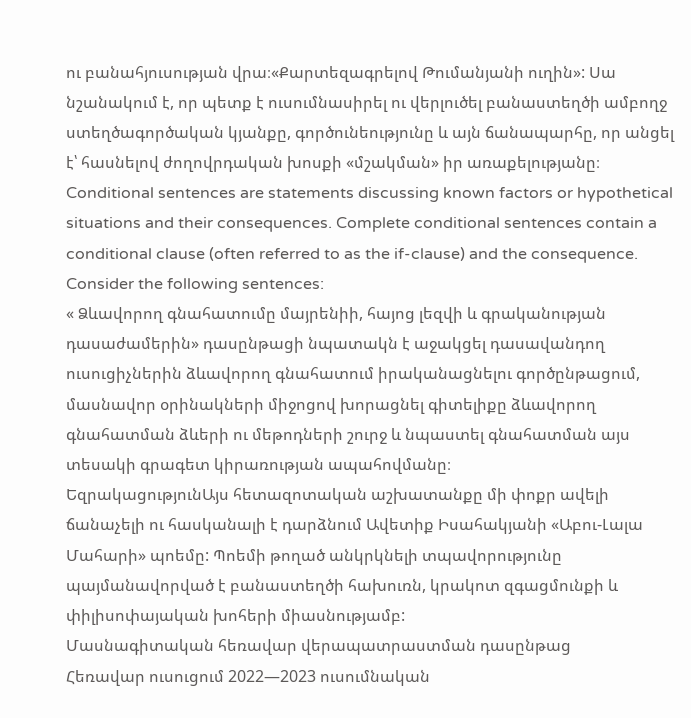ու բանահյուսության վրա։«Քարտեզագրելով Թումանյանի ուղին»: Սա նշանակում է, որ պետք է ուսումնասիրել ու վերլուծել բանաստեղծի ամբողջ ստեղծագործական կյանքը, գործունեությունը և այն ճանապարհը, որ անցել է՝ հասնելով ժողովրդական խոսքի «մշակման» իր առաքելությանը։
Conditional sentences are statements discussing known factors or hypothetical situations and their consequences. Complete conditional sentences contain a conditional clause (often referred to as the if-clause) and the consequence. Consider the following sentences:
« Ձևավորող գնահատումը մայրենիի, հայոց լեզվի և գրականության դասաժամերին» դասընթացի նպատակն է աջակցել դասավանդող ուսուցիչներին ձևավորող գնահատում իրականացնելու գործընթացում, մասնավոր օրինակների միջոցով խորացնել գիտելիքը ձևավորող գնահատման ձևերի ու մեթոդների շուրջ և նպաստել գնահատման այս տեսակի գրագետ կիրառության ապահովմանը։
ԵզրակացությունԱյս հետազոտական աշխատանքը մի փոքր ավելի ճանաչելի ու հասկանալի է դարձնում Ավետիք Իսահակյանի «Աբու-Լալա Մահարի» պոեմը: Պոեմի թողած անկրկնելի տպավորությունը պայմանավորված է բանաստեղծի հախուռն, կրակոտ զգացմունքի և փիլիսոփայական խոհերի միասնությամբ:
Մասնագիտական հեռավար վերապատրաստման դասընթաց
Հեռավար ուսուցում 2022—2023 ուսումնական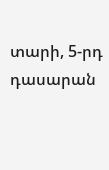տարի, 5-րդ դասարան